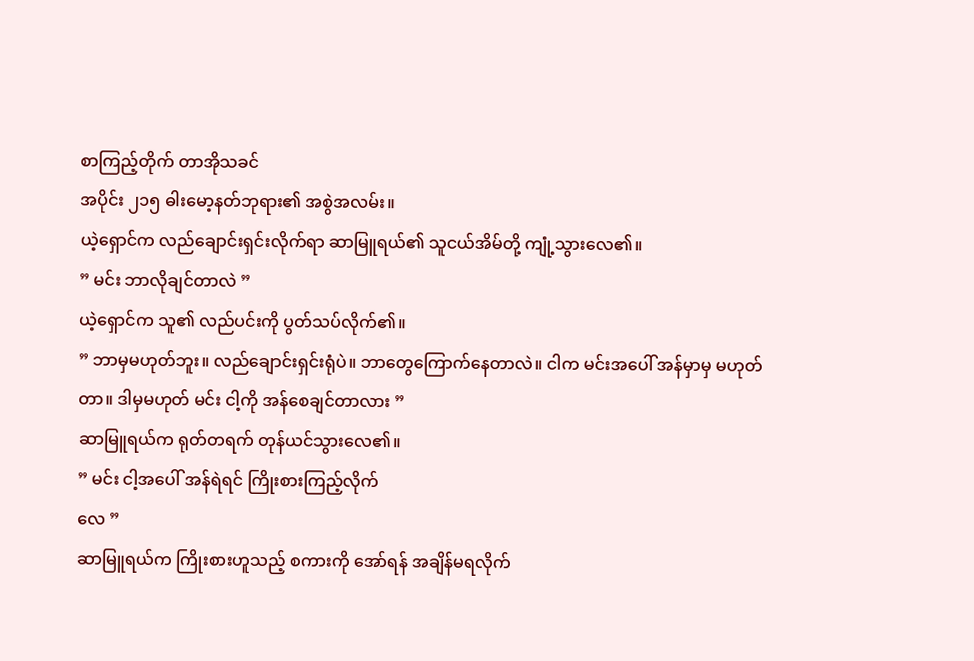စာကြည့်တိုက် တာအိုသခင်
အပိုင်း ၂၁၅ ဓါးမော့နတ်ဘုရား၏ အစွဲအလမ်း။
ယဲ့ရှောင်က လည်ချောင်းရှင်းလိုက်ရာ ဆာမြူရယ်၏ သူငယ်အိမ်တို့ ကျုံ့သွားလေ၏။
” မင်း ဘာလိုချင်တာလဲ ”
ယဲ့ရှောင်က သူ၏ လည်ပင်းကို ပွတ်သပ်လိုက်၏။
” ဘာမှမဟုတ်ဘူး။ လည်ချောင်းရှင်းရုံပဲ။ ဘာတွေကြောက်နေတာလဲ။ ငါက မင်းအပေါ် အန်မှာမှ မဟုတ်တာ။ ဒါမှမဟုတ် မင်း ငါ့ကို အန်စေချင်တာလား ”
ဆာမြူရယ်က ရုတ်တရက် တုန်ယင်သွားလေ၏။
” မင်း ငါ့အပေါ် အန်ရဲရင် ကြိုးစားကြည့်လိုက်
လေ ”
ဆာမြူရယ်က ကြိုးစားဟူသည့် စကားကို အော်ရန် အချိန်မရလိုက်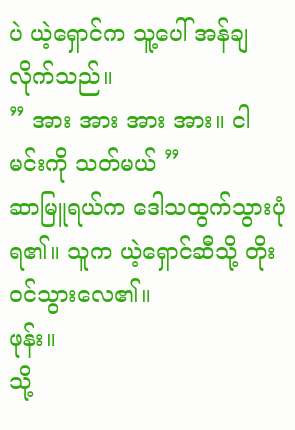ပဲ ယဲ့ရှောင်က သူ့ပေါ် အန်ချလိုက်သည်။
” အား အား အား အား။ ငါ မင်းကို သတ်မယ် ”
ဆာမြူရယ်က ဒေါသထွက်သွားပုံရ၏။ သူက ယဲ့ရှောင်ဆီသို့ တိုးဝင်သွားလေ၏။
ဖုန်း။
သို့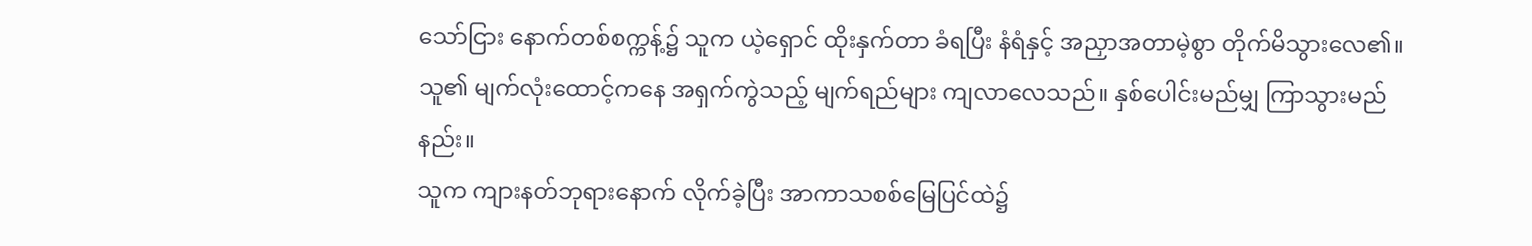သော်ငြား နောက်တစ်စက္ကန့်၌ သူက ယဲ့ရှောင် ထိုးနှက်တာ ခံရပြီး နံရံနှင့် အညှာအတာမဲ့စွာ တိုက်မိသွားလေ၏။
သူ၏ မျက်လုံးထောင့်ကနေ အရှက်ကွဲသည့် မျက်ရည်များ ကျလာလေသည်။ နှစ်ပေါင်းမည်မျှ ကြာသွားမည်နည်း။
သူက ကျားနတ်ဘုရားနောက် လိုက်ခဲ့ပြီး အာကာသစစ်မြေပြင်ထဲ၌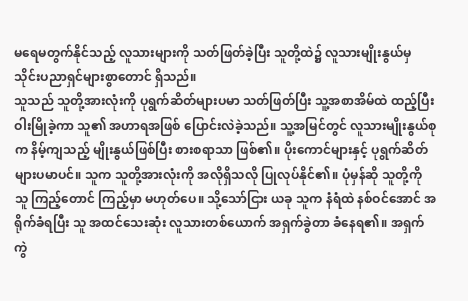မရေမတွက်နိုင်သည့် လူသားများကို သတ်ဖြတ်ခဲ့ပြီး သူတို့ထဲ၌ လူသားမျိုးနွယ်မှ သိုင်းပညာရှင်များစွာတောင် ရှိသည်။
သူသည် သူတို့အားလုံးကို ပုရွက်ဆိတ်များပမာ သတ်ဖြတ်ပြီး သူ့အစာအိမ်ထဲ ထည့်ပြီး ဝါးမြိုခဲ့ကာ သူ၏ အဟာရအဖြစ် ပြောင်းလဲခဲ့သည်။ သူ့အမြင်တွင် လူသားမျိုးနွယ်စုက နိမ့်ကျသည့် မျိုးနွယ်ဖြစ်ပြီး စားစရာသာ ဖြစ်၏။ ပိုးကောင်များနှင့် ပုရွက်ဆိတ်များပမာပင်။ သူက သူတို့အားလုံးကို အလိုရှိသလို ပြုလုပ်နိုင်၏။ ပုံမှန်ဆို သူတို့ကို သူ ကြည့်တောင် ကြည့်မှာ မဟုတ်ပေ။ သို့သော်ငြား ယခု သူက နံရံထဲ နစ်ဝင်အောင် အရိုက်ခံရပြီး သူ အထင်သေးဆုံး လူသားတစ်ယောက် အရှက်ခွဲတာ ခံနေရ၏။ အရှက်ကွဲ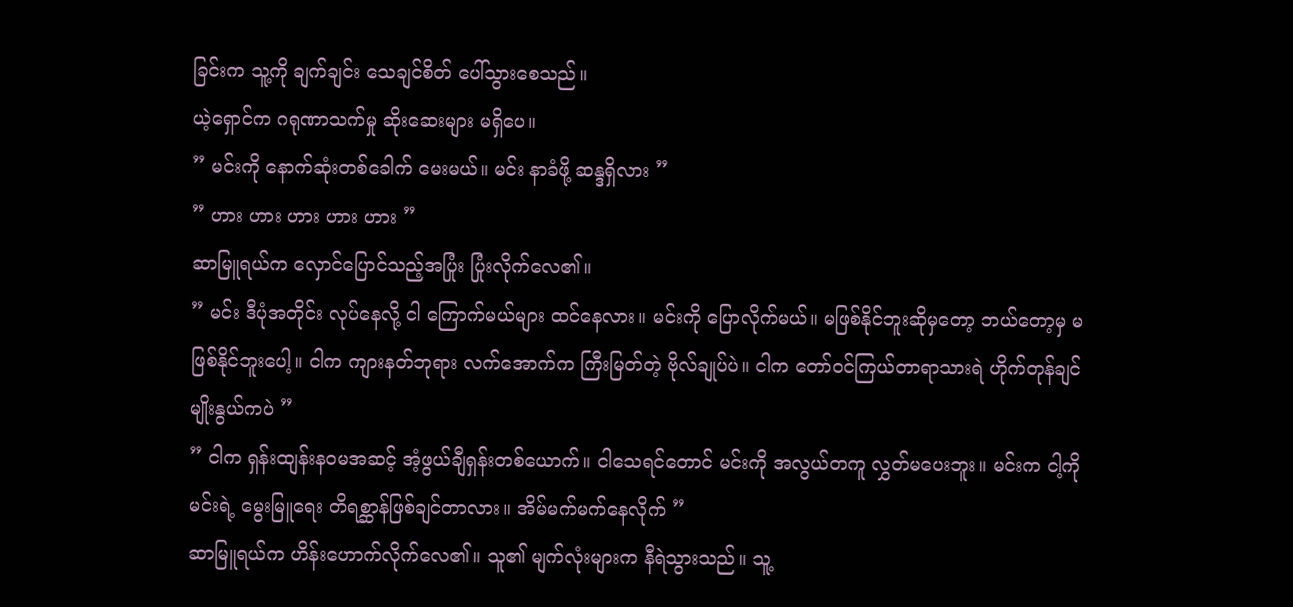ခြင်းက သူ့ကို ချက်ချင်း သေချင်စိတ် ပေါ်သွားစေသည်။
ယဲ့ရှောင်က ဂရုဏာသက်မှု ဆိုးဆေးများ မရှိပေ။
” မင်းကို နောက်ဆုံးတစ်ခေါက် မေးမယ်။ မင်း နာခံဖို့ ဆန္ဒရှိလား ”
” ဟား ဟား ဟား ဟား ဟား ”
ဆာမြူရယ်က လှောင်ပြောင်သည့်အပြုံး ပြုံးလိုက်လေ၏။
” မင်း ဒီပုံအတိုင်း လုပ်နေလို့ ငါ ကြောက်မယ်များ ထင်နေလား။ မင်းကို ပြောလိုက်မယ်။ မဖြစ်နိုင်ဘူးဆိုမှတော့ ဘယ်တော့မှ မဖြစ်နိုင်ဘူးပေါ့။ ငါက ကျားနတ်ဘုရား လက်အောက်က ကြီးမြတ်တဲ့ ဗိုလ်ချုပ်ပဲ။ ငါက တော်ဝင်ကြယ်တာရာသားရဲ ဟိုက်တုန်ချင်မျိုးနွယ်ကပဲ ”
” ငါက ရှန်းထျန်းနဝမအဆင့် အံ့ဖွယ်ချီရှန်းတစ်ယောက်။ ငါသေရင်တောင် မင်းကို အလွယ်တကူ လွှတ်မပေးဘူး။ မင်းက ငါ့ကို မင်းရဲ့ မွေးမြူရေး တိရစ္ဆာန်ဖြစ်ချင်တာလား။ အိမ်မက်မက်နေလိုက် ”
ဆာမြူရယ်က ဟိန်းဟောက်လိုက်လေ၏။ သူ၏ မျက်လုံးများက နီရဲသွားသည်။ သူ့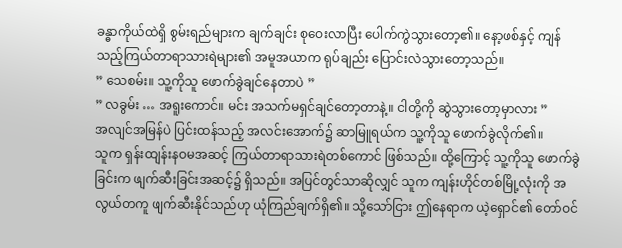ခန္ဓာကိုယ်ထဲရှိ စွမ်းရည်များက ချက်ချင်း စုဝေးလာပြီး ပေါက်ကွဲသွားတော့၏။ နော့ဖစ်နှင့် ကျန်သည့်ကြယ်တာရာသားရဲများ၏ အမူအယာက ရုပ်ချည်း ပြောင်းလဲသွားတော့သည်။
” သေစမ်း။ သူ့ကိုသူ ဖောက်ခွဲချင်နေတာပဲ ”
” လခွမ်း … အရူးကောင်။ မင်း အသက်မရှင်ချင်တော့တာနဲ့။ ငါတို့ကို ဆွဲသွားတော့မှာလား ”
အလျင်အမြန်ပဲ ပြင်းထန်သည့် အလင်းအောက်၌ ဆာမြူရယ်က သူ့ကိုသူ ဖောက်ခွဲလိုက်၏။
သူက ရှန်းထျန်းနဝမအဆင့် ကြယ်တာရာသားရဲတစ်ကောင် ဖြစ်သည်။ ထို့ကြောင့် သူ့ကိုသူ ဖောက်ခွဲခြင်းက ဖျက်ဆီးခြင်းအဆင့်၌ ရှိသည်။ အပြင်တွင်သာဆိုလျှင် သူက ကျန်းဟိုင်တစ်မြို့လုံးကို အလွယ်တကူ ဖျက်ဆီးနိုင်သည်ဟု ယုံကြည်ချက်ရှိ၏။ သို့သော်ငြား ဤနေရာက ယဲ့ရှောင်၏ တော်ဝင်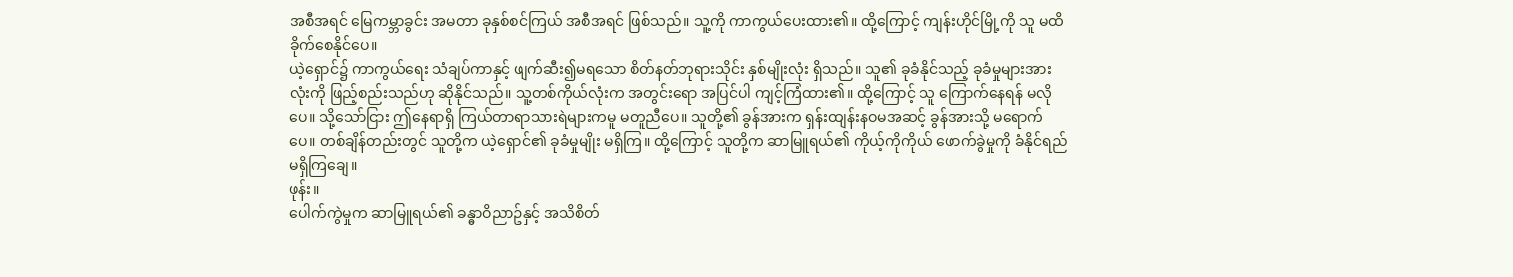အစီအရင် မြေကမ္ဘာခွင်း အမတာ ခုနှစ်စင်ကြယ် အစီအရင် ဖြစ်သည်။ သူ့ကို ကာကွယ်ပေးထား၏။ ထို့ကြောင့် ကျန်းဟိုင်မြို့ကို သူ မထိခိုက်စေနိုင်ပေ။
ယဲ့ရှောင်၌ ကာကွယ်ရေး သံချပ်ကာနှင့် ဖျက်ဆီး၍မရသော စိတ်နတ်ဘုရားသိုင်း နှစ်မျိုးလုံး ရှိသည်။ သူ၏ ခုခံနိုင်သည့် ခုခံမှုများအားလုံးကို ဖြည့်စည်းသည်ဟု ဆိုနိုင်သည်။ သူ့တစ်ကိုယ်လုံးက အတွင်းရော အပြင်ပါ ကျင့်ကြံထား၏။ ထို့ကြောင့် သူ ကြောက်နေရန် မလိုပေ။ သို့သော်ငြား ဤနေရာရှိ ကြယ်တာရာသားရဲများကမူ မတူညီပေ။ သူတို့၏ ခွန်အားက ရှန်းထျန်းနဝမအဆင့် ခွန်အားသို့ မရောက်ပေ။ တစ်ချိန်တည်းတွင် သူတို့က ယဲ့ရှောင်၏ ခုခံမှုမျိုး မရှိကြ။ ထို့ကြောင့် သူတို့က ဆာမြူရယ်၏ ကိုယ့်ကိုကိုယ် ဖောက်ခွဲမှုကို ခံနိုင်ရည် မရှိကြချေ။
ဖုန်း။
ပေါက်ကွဲမှုက ဆာမြူရယ်၏ ခန္ဓာဝိညာဥ်နှင့် အသိစိတ်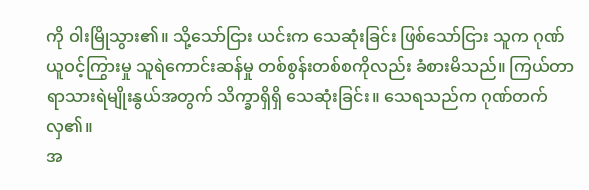ကို ဝါးမြိုသွား၏။ သို့သော်ငြား ယင်းက သေဆုံးခြင်း ဖြစ်သော်ငြား သူက ဂုဏ်ယူဝင့်ကြွားမှု သူရဲကောင်းဆန်မှု တစ်စွန်းတစ်စကိုလည်း ခံစားမိသည်။ ကြယ်တာရာသားရဲမျိုးနွယ်အတွက် သိက္ခာရှိရှိ သေဆုံးခြင်း။ သေရသည်က ဂုဏ်တက်လှ၏။
အ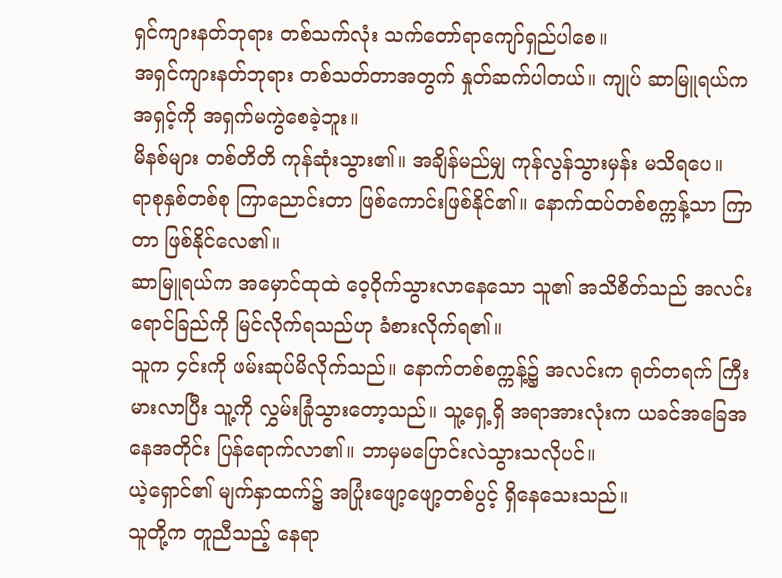ရှင်ကျားနတ်ဘုရား တစ်သက်လုံး သက်တော်ရာကျော်ရှည်ပါစေ။
အရှင်ကျားနတ်ဘုရား တစ်သတ်တာအတွက် နှုတ်ဆက်ပါတယ်။ ကျုပ် ဆာမြူရယ်က အရှင့်ကို အရှက်မကွဲစေခဲ့ဘူး။
မိနစ်များ တစ်တိတိ ကုန်ဆုံးသွား၏။ အချိန်မည်မျှ ကုန်လွန်သွားမှန်း မသိရပေ။
ရာစုနှစ်တစ်စု ကြာညောင်းတာ ဖြစ်ကောင်းဖြစ်နိုင်၏။ နောက်ထပ်တစ်စက္ကန့်သာ ကြာတာ ဖြစ်နိုင်လေ၏။
ဆာမြူရယ်က အမှောင်ထုထဲ ဝေ့ဝိုက်သွားလာနေသော သူ၏ အသိစိတ်သည် အလင်းရောင်ခြည်ကို မြင်လိုက်ရသည်ဟု ခံစားလိုက်ရ၏။
သူက ၄င်းကို ဖမ်းဆုပ်မိလိုက်သည်။ နောက်တစ်စက္ကန့်၌ အလင်းက ရုတ်တရက် ကြီးမားလာပြီး သူ့ကို လွှမ်းခြုံသွားတော့သည်။ သူ့ရှေ့ရှိ အရာအားလုံးက ယခင်အခြေအနေအတိုင်း ပြန်ရောက်လာ၏။ ဘာမှမပြောင်းလဲသွားသလိုပင်။
ယဲ့ရှောင်၏ မျက်နှာထက်၌ အပြုံးဖျော့ဖျော့တစ်ပွင့် ရှိနေသေးသည်။
သူတို့က တူညီသည့် နေရာ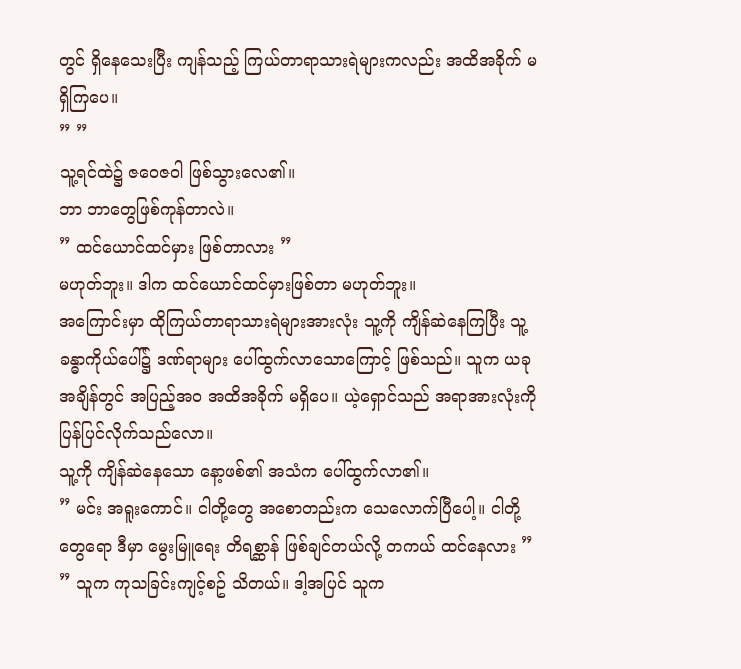တွင် ရှိနေသေးပြီး ကျန်သည့် ကြယ်တာရာသားရဲများကလည်း အထိအခိုက် မရှိကြပေ။
” ”
သူ့ရင်ထဲ၌ ဇဝေဇဝါ ဖြစ်သွားလေ၏။
ဘာ ဘာတွေဖြစ်ကုန်တာလဲ။
” ထင်ယောင်ထင်မှား ဖြစ်တာလား ”
မဟုတ်ဘူး။ ဒါက ထင်ယောင်ထင်မှားဖြစ်တာ မဟုတ်ဘူး။
အကြောင်းမှာ ထိုကြယ်တာရာသားရဲများအားလုံး သူ့ကို ကျိန်ဆဲနေကြပြီး သူ့ခန္ဓာကိုယ်ပေါ်၌ ဒဏ်ရာများ ပေါ်ထွက်လာသောကြောင့် ဖြစ်သည်။ သူက ယခုအချိန်တွင် အပြည့်အဝ အထိအခိုက် မရှိပေ။ ယဲ့ရှောင်သည် အရာအားလုံးကို ပြန်ပြင်လိုက်သည်လော။
သူ့ကို ကျိန်ဆဲနေသော နော့ဖစ်၏ အသံက ပေါ်ထွက်လာ၏။
” မင်း အရူးကောင်။ ငါတို့တွေ အစောတည်းက သေလောက်ပြီပေါ့။ ငါတို့တွေရော ဒီမှာ မွေးမြူရေး တိရစ္ဆာန် ဖြစ်ချင်တယ်လို့ တကယ် ထင်နေလား ”
” သူက ကုသခြင်းကျင့်စဥ် သိတယ်။ ဒါ့အပြင် သူက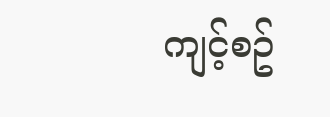ကျင့်စဥ်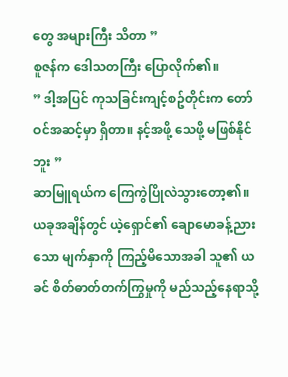တွေ အများကြီး သိတာ ”
စူဇန်က ဒေါသတကြီး ပြောလိုက်၏။
” ဒါ့အပြင် ကုသခြင်းကျင့်စဥ်တိုင်းက တော်ဝင်အဆင့်မှာ ရှိတာ။ နင့်အဖို့ သေဖို့ မဖြစ်နိုင်ဘူး ”
ဆာမြူရယ်က ကြေကွဲပြိုလဲသွားတော့၏။
ယခုအချိန်တွင် ယဲ့ရှောင်၏ ချောမောခန့်ညားသော မျက်နှာကို ကြည့်မိသောအခါ သူ၏ ယခင် စိတ်ဓာတ်တက်ကြွမှုကို မည်သည့်နေရာသို့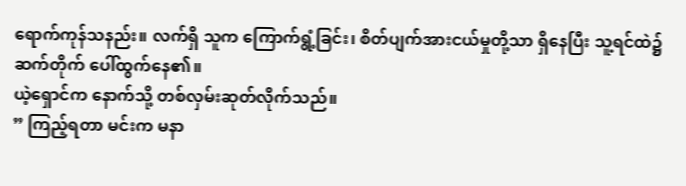ရောက်ကုန်သနည်း။ လက်ရှိ သူက ကြောက်ရွံ့ခြင်း၊ စိတ်ပျက်အားငယ်မှုတို့သာ ရှိနေပြီး သူ့ရင်ထဲ၌ ဆက်တိုက် ပေါ်ထွက်နေ၏။
ယဲ့ရှောင်က နောက်သို့ တစ်လှမ်းဆုတ်လိုက်သည်။
” ကြည့်ရတာ မင်းက မနာ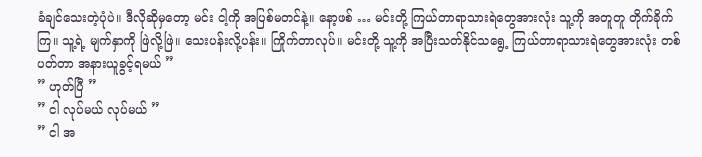ခံချင်သေးတဲ့ပုံပဲ။ ဒီလိုဆိုမှတော့ မင်း ငါ့ကို အပြစ်မတင်နဲ့။ နော့ဖစ် … မင်းတို့ ကြယ်တာရာသားရဲတွေအားလုံး သူ့ကို အတူတူ တိုက်ခိုက်ကြ။ သူ့ရဲ့ မျက်နှာကို ဖြဲလို့ဖြဲ။ သေးပန်းလို့ပန်း။ ကြိုက်တာလုပ်။ မင်းတို့ သူ့ကို အပြီးသတ်နိုင်သရွေ့ ကြယ်တာရာသားရဲတွေအားလုံး တစ်ပတ်တာ အနားယူခွင့်ရမယ် ”
” ဟုတ်ပြီ ”
” ငါ လုပ်မယ် လုပ်မယ် ”
” ငါ အ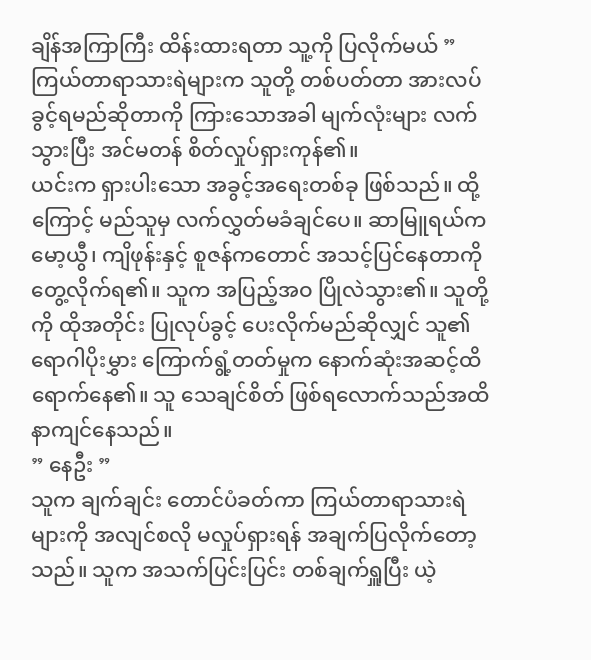ချိန်အကြာကြီး ထိန်းထားရတာ သူ့ကို ပြလိုက်မယ် ”
ကြယ်တာရာသားရဲများက သူတို့ တစ်ပတ်တာ အားလပ်ခွင့်ရမည်ဆိုတာကို ကြားသောအခါ မျက်လုံးများ လက်သွားပြီး အင်မတန် စိတ်လှုပ်ရှားကုန်၏။
ယင်းက ရှားပါးသော အခွင့်အရေးတစ်ခု ဖြစ်သည်။ ထို့ကြောင့် မည်သူမှ လက်လွှတ်မခံချင်ပေ။ ဆာမြူရယ်က မော့ယွီ၊ ကျိဖုန်းနှင့် စူဇန်ကတောင် အသင့်ပြင်နေတာကို တွေ့လိုက်ရ၏။ သူက အပြည့်အဝ ပြိုလဲသွား၏။ သူတို့ကို ထိုအတိုင်း ပြုလုပ်ခွင့် ပေးလိုက်မည်ဆိုလျှင် သူ၏ ရောဂါပိုးမွှား ကြောက်ရွံ့တတ်မှုက နောက်ဆုံးအဆင့်ထိ ရောက်နေ၏။ သူ သေချင်စိတ် ဖြစ်ရလောက်သည်အထိ နာကျင်နေသည်။
” နေဦး ”
သူက ချက်ချင်း တောင်ပံခတ်ကာ ကြယ်တာရာသားရဲများကို အလျင်စလို မလှုပ်ရှားရန် အချက်ပြလိုက်တော့သည်။ သူက အသက်ပြင်းပြင်း တစ်ချက်ရှူပြီး ယဲ့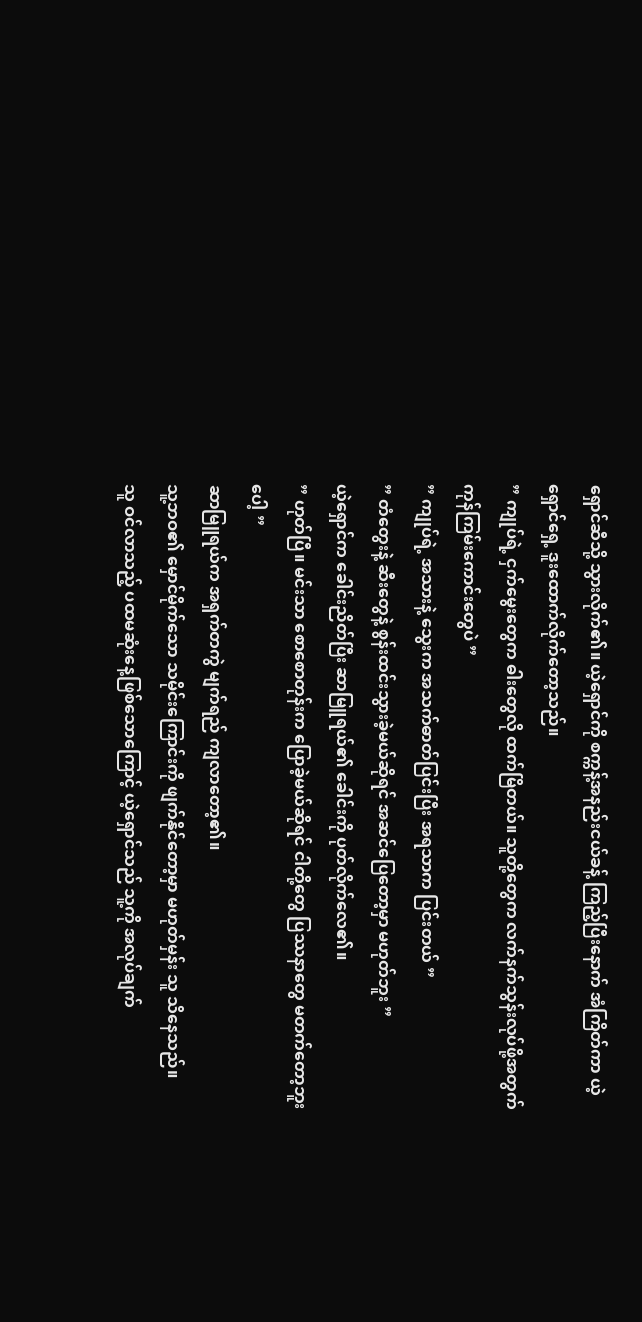ရှောင်ဆီသို့ သွားလိုက်၏။ ယဲ့ရှောင်ကို စက္ကန့်အနည်းငယ်ခန့် ကြည့်ပြီးနောက် အံကြိတ်ကာ ယဲ့ရှောင်ရှေ့ ဒူးထောက်လိုက်တော့သည်။
” ကျုပ်ရဲ့ ငှက်မွေးတွေက ဓါးတွေလို ထက်မြိတယ်။ သူတို့တွေက လက်နက်သွန်းလုပ်ဖို့အတွက် ကုန်ကြမ်းကောင်းတွေပဲ ”
” ကျုပ်ရဲ့ အသားနဲ့ သွေးက အသက်ဓာတ်ပြင်းပြီး အရသာက ပြင်းတယ် ”
” တံတွေးနဲ့ ဆီးတွေနဲ့ စွန်းထင်းသွားခဲ့မယ်ဆိုရင် အဆင်ပြေတော့မှာ မဟုတ်ဘူး ”
ယဲ့ရှောင်က ခေါင်းညိတ်ပြီး ဆာမြူရယ်၏ ခေါင်းကို ပုတ်လိုက်လေ၏။
” ဟုတ်ပြီ။ မင်းသာ စောစောတုန်းက ပြောခဲ့မယ်ဆိုရင် ငါတို့တွေ ပြဿနာတွေ မတက်တော့ဘူးပေါ့ ”
ဆာမြူရယ်က အရှက်တကွဲ မျက်ရည် ကျလာတော့၏။
သူ့ဘဝ၏ မှောင်မိုက်သော သမိုင်းကြောင်းကို ဖျက်နိုင်တော့မှာ မဟုတ်မှန်း သူ သိနေသည်။
သူ ဝင်လာသည့် ပထမဆုံးနေ့ဖြစ်သောကြောင့် ယဲ့ရှောင်သည် သူ့ကို အလုပ်ချက်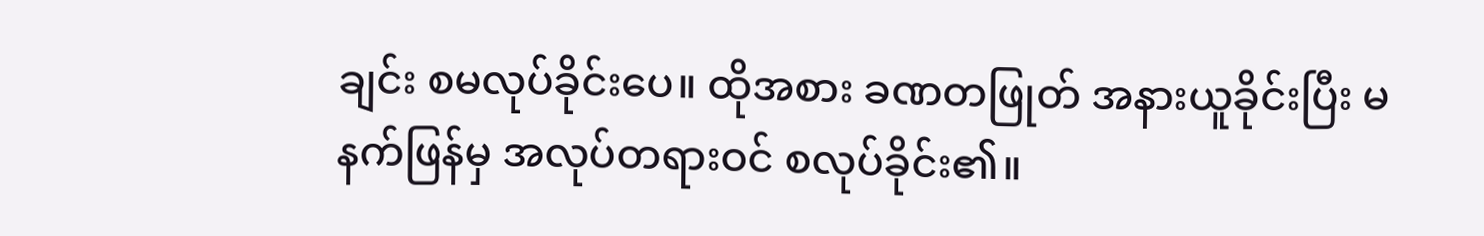ချင်း စမလုပ်ခိုင်းပေ။ ထိုအစား ခဏတဖြုတ် အနားယူခိုင်းပြီး မနက်ဖြန်မှ အလုပ်တရားဝင် စလုပ်ခိုင်း၏။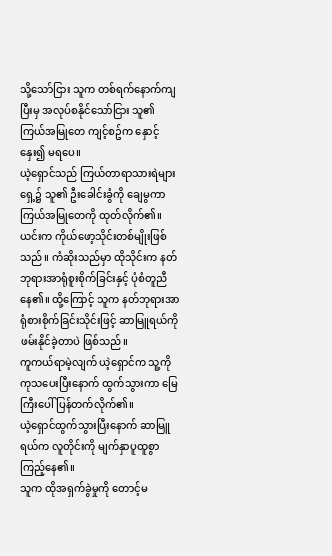သို့သော်ငြား သူက တစ်ရက်နောက်ကျပြီးမှ အလုပ်စနိုင်သော်ငြား သူ၏ ကြယ်အမြုတေ ကျင့်စဥ်က နှောင့်နှေး၍ မရပေ။
ယဲ့ရှောင်သည် ကြယ်တာရာသားရဲများရှေ့၌ သူ၏ ဦးခေါင်းခွံကို ချေမွကာ ကြယ်အမြုတေကို ထုတ်လိုက်၏။ ယင်းက ကိုယ်ဖော့သိုင်းတစ်မျိုးဖြစ်သည်။ ကံဆိုးသည်မှာ ထိုသိုင်းက နတ်ဘုရားအာရုံစူးစိုက်ခြင်းနှင့် ပုံစံတူညီနေ၏။ ထို့ကြောင့် သူက နတ်ဘုရားအာရုံစားစိုက်ခြင်းသိုင်းဖြင့် ဆာမြူရယ်ကို ဖမ်းနိုင်ခဲ့တာပဲ ဖြစ်သည်။
ကူကယ်ရာမဲ့လျက် ယဲ့ရှောင်က သူ့ကို ကုသပေးပြီးနောက် ထွက်သွားကာ မြေကြီးပေါ် ပြန်တက်လိုက်၏။
ယဲ့ရှောင်ထွက်သွားပြီးနောက် ဆာမြူရယ်က လူတိုင်းကို မျက်နှာပူထူစွာ ကြည့်နေ၏။
သူက ထိုအရှက်ခွဲမှုကို တောင့်မ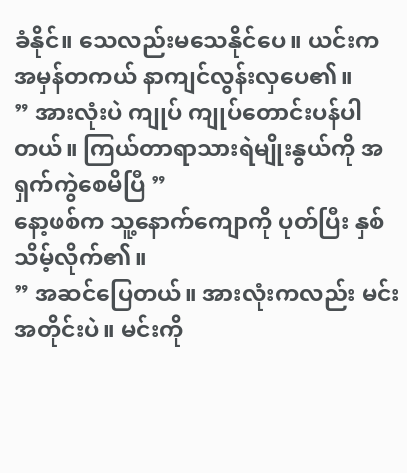ခံနိုင်။ သေလည်းမသေနိုင်ပေ။ ယင်းက အမှန်တကယ် နာကျင်လွန်းလှပေ၏။
” အားလုံးပဲ ကျုပ် ကျုပ်တောင်းပန်ပါတယ်။ ကြယ်တာရာသားရဲမျိုးနွယ်ကို အရှက်ကွဲစေမိပြီ ”
နော့ဖစ်က သူ့နောက်ကျောကို ပုတ်ပြီး နှစ်သိမ့်လိုက်၏။
” အဆင်ပြေတယ်။ အားလုံးကလည်း မင်းအတိုင်းပဲ။ မင်းကို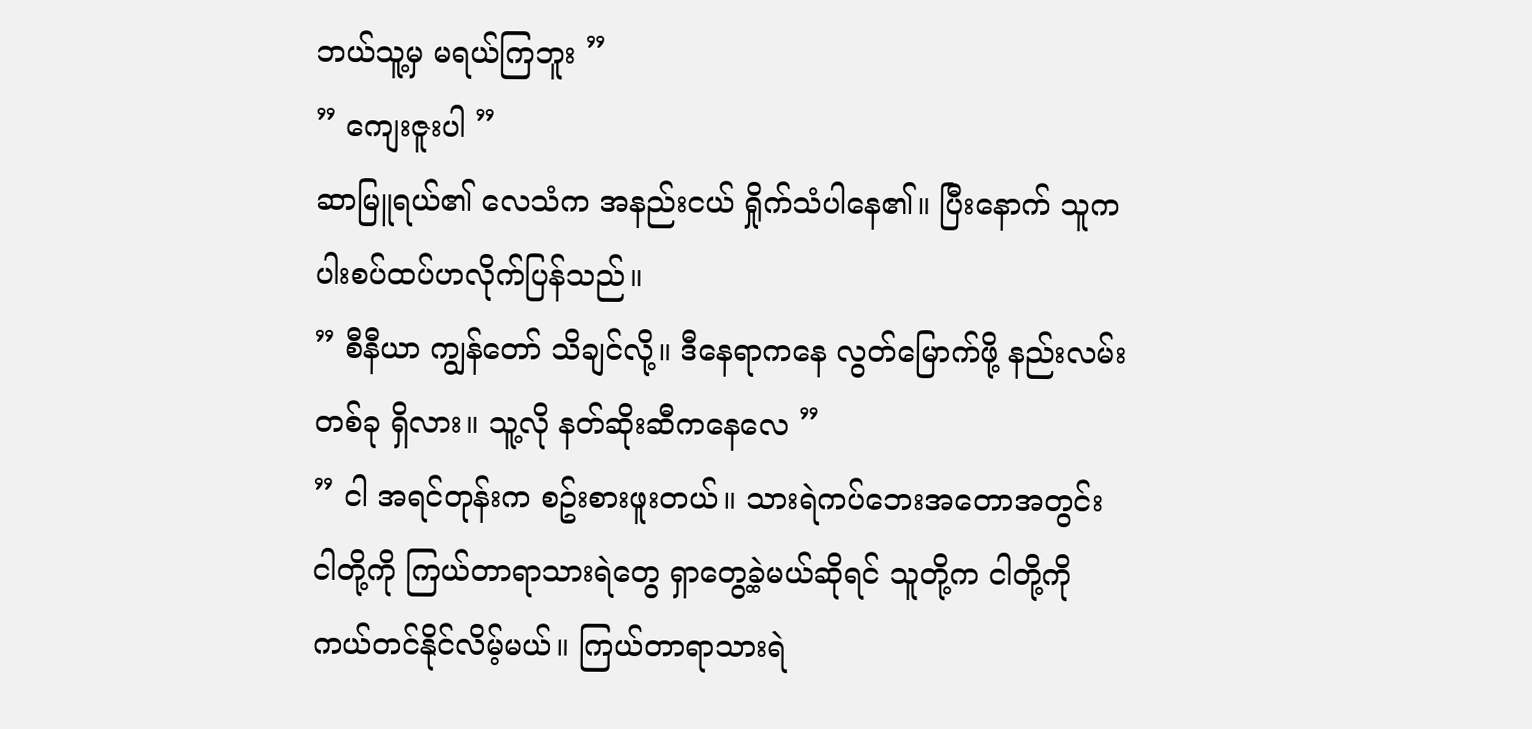ဘယ်သူ့မှ မရယ်ကြဘူး ”
” ကျေးဇူးပါ ”
ဆာမြူရယ်၏ လေသံက အနည်းငယ် ရှိုက်သံပါနေ၏။ ပြီးနောက် သူက ပါးစပ်ထပ်ဟလိုက်ပြန်သည်။
” စီနီယာ ကျွန်တော် သိချင်လို့။ ဒီနေရာကနေ လွတ်မြောက်ဖို့ နည်းလမ်းတစ်ခု ရှိလား။ သူ့လို နတ်ဆိုးဆီကနေလေ ”
” ငါ အရင်တုန်းက စဥ်းစားဖူးတယ်။ သားရဲကပ်ဘေးအတောအတွင်း ငါတို့ကို ကြယ်တာရာသားရဲတွေ ရှာတွေ့ခဲ့မယ်ဆိုရင် သူတို့က ငါတို့ကို ကယ်တင်နိုင်လိမ့်မယ်။ ကြယ်တာရာသားရဲ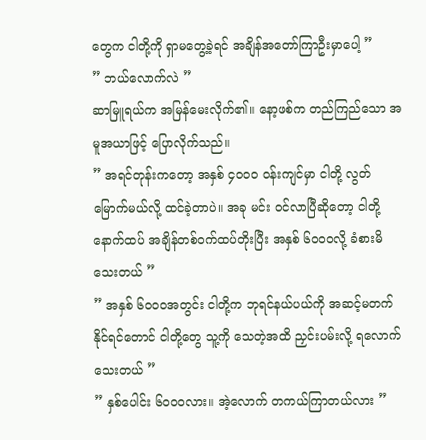တွေက ငါတို့ကို ရှာမတွေ့ခဲ့ရင် အချိန်အတော်ကြာဦးမှာပေါ့ ”
” ဘယ်လောက်လဲ ”
ဆာမြူရယ်က အမြန်မေးလိုက်၏။ နော့ဖစ်က တည်ကြည်သော အမူအယာဖြင့် ပြောလိုက်သည်။
” အရင်တုန်းကတော့ အနှစ် ၄၀၀၀ ဝန်းကျင်မှာ ငါတို့ လွတ်မြောက်မယ်လို့ ထင်ခဲ့တာပဲ။ အခု မင်း ဝင်လာပြီဆိုတော့ ငါတို့ နောက်ထပ် အချိန်တစ်ဝက်ထပ်တိုးပြီး အနှစ် ၆၀၀၀လို့ ခံစားမိသေးတယ် ”
” အနှစ် ၆၀၀၀အတွင်း ငါတို့က ဘုရင်နယ်ပယ်ကို အဆင့်မတက်နိုင်ရင်တောင် ငါတို့တွေ သူ့ကို သေတဲ့အထိ ညှင်းပမ်းလို့ ရလောက်သေးတယ် ”
” နှစ်ပေါင်း ၆၀၀၀လား။ အဲ့လောက် တကယ်ကြာတယ်လား ”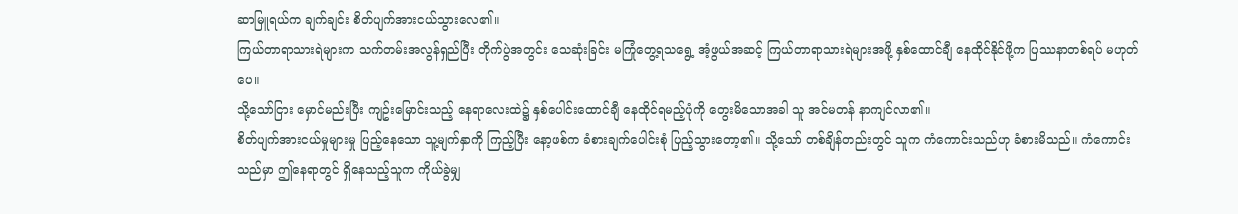ဆာမြူရယ်က ချက်ချင်း စိတ်ပျက်အားငယ်သွားလေ၏။
ကြယ်တာရာသားရဲများက သက်တမ်းအလွန်ရှည်ပြီး တိုက်ပွဲအတွင်း သေဆုံးခြင်း မကြုံတွေ့ရသရွေ့ အံ့ဖွယ်အဆင့် ကြယ်တာရာသားရဲများအဖို့ နှစ်ထောင်ချီ နေထိုင်နိုင်ဖို့က ပြဿနာတစ်ရပ် မဟုတ်ပေ။
သို့သော်ငြား မှောင်မည်းပြီး ကျဥ်းမြောင်းသည့် နေရာလေးထဲ၌ နှစ်ပေါင်းထောင်ချီ နေထိုင်ရမည့်ပုံကို တွေးမိသောအခါ သူ အင်မတန် နာကျင်လာ၏။
စိတ်ပျက်အားငယ်မှုများမှု ပြည့်နေသော သူ့မျက်နှာကို ကြည့်ပြီး နော့ဖစ်က ခံစားချက်ပေါင်းစုံ ပြည့်သွားတော့၏။ သို့သော် တစ်ချိန်တည်းတွင် သူက ကံကောင်းသည်ဟု ခံစားမိသည်။ ကံကောင်းသည်မှာ ဤနေရာတွင် ရှိနေသည့်သူက ကိုယ်ခွဲမျှ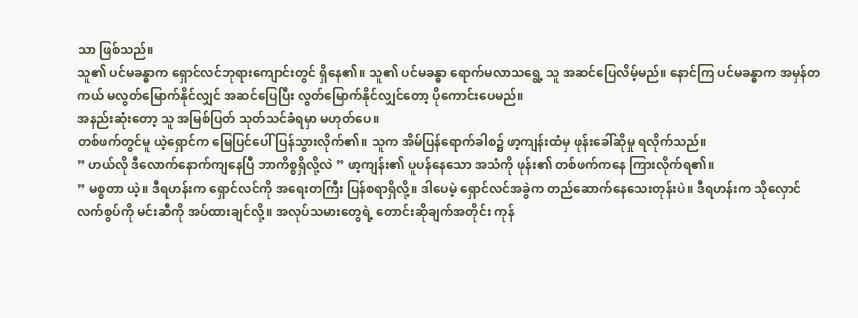သာ ဖြစ်သည်။
သူ၏ ပင်မခန္ဓာက ရှောင်လင်ဘုရားကျောင်းတွင် ရှိနေ၏။ သူ၏ ပင်မခန္ဓာ ရောက်မလာသရွေ့ သူ အဆင်ပြေလိမ့်မည်။ နောင်ကြ ပင်မခန္ဓာက အမှန်တကယ် မလွတ်မြောက်နိုင်လျှင် အဆင်ပြေပြီး လွတ်မြောက်နိုင်လျှင်တော့ ပိုကောင်းပေမည်။
အနည်းဆုံးတော့ သူ အမြစ်ပြတ် သုတ်သင်ခံရမှာ မဟုတ်ပေ။
တစ်ဖက်တွင်မူ ယဲ့ရှောင်က မြေပြင်ပေါ် ပြန်သွားလိုက်၏။ သူက အိမ်ပြန်ရောက်ခါစ၌ ဖာ့ကျန်းထံမှ ဖုန်းခေါ်ဆိုမှု ရလိုက်သည်။
” ဟယ်လို ဒီလောက်နောက်ကျနေပြီ ဘာကိစ္စရှိလို့လဲ ” ဖာ့ကျန်း၏ ပူပန်နေသော အသံကို ဖုန်း၏ တစ်ဖက်ကနေ ကြားလိုက်ရ၏။
” မစ္စတာ ယဲ့။ ဒီရဟန်းက ရှောင်လင်ကို အရေးတကြီး ပြန်စရာရှိလို့။ ဒါပေမဲ့ ရှောင်လင်အခွဲက တည်ဆောက်နေသေးတုန်းပဲ။ ဒီရဟန်းက သိုလှောင်လက်စွပ်ကို မင်းဆီကို အပ်ထားချင်လို့။ အလုပ်သမားတွေရဲ့ တောင်းဆိုချက်အတိုင်း ကုန်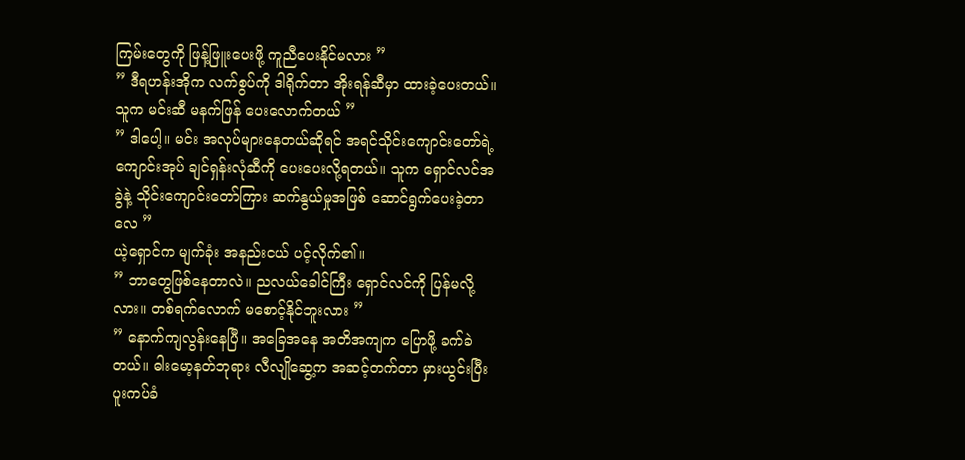ကြမ်းတွေကို ဖြန့်ဖြူးပေးဖို့ ကူညီပေးနိုင်မလား ”
” ဒီရဟန်းအိုက လက်စွပ်ကို ဒါရိုက်တာ အိုးရန်ဆီမှာ ထားခဲ့ပေးတယ်။ သူက မင်းဆီ မနက်ဖြန် ပေးလောက်တယ် ”
” ဒါပေါ့။ မင်း အလုပ်များနေတယ်ဆိုရင် အရင်သိုင်းကျောင်းတော်ရဲ့ ကျောင်းအုပ် ချင်ရှန်းလုံဆီကို ပေးပေးလို့ရတယ်။ သူက ရှောင်လင်အခွဲနဲ့ သိုင်းကျောင်းတော်ကြား ဆက်နွယ်မှုအဖြစ် ဆောင်ရွက်ပေးခဲ့တာလေ ”
ယဲ့ရှောင်က မျက်ခုံး အနည်းငယ် ပင့်လိုက်၏။
” ဘာတွေဖြစ်နေတာလဲ။ ညလယ်ခေါင်ကြီး ရှောင်လင်ကို ပြန်မလို့လား။ တစ်ရက်လောက် မစောင့်နိုင်ဘူးလား ”
” နောက်ကျလွန်းနေပြီ။ အခြေအနေ အတိအကျက ပြောဖို့ ခက်ခဲတယ်။ ဓါးမော့နတ်ဘုရား လီလျိုဆွေ့က အဆင့်တက်တာ မှားယွင်းပြီး ပူးကပ်ခံ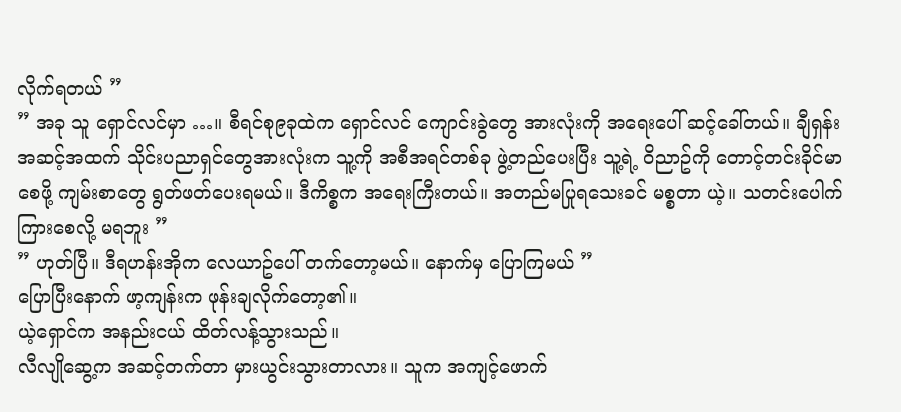လိုက်ရတယ် ”
” အခု သူ ရှောင်လင်မှာ …။ စီရင်စု၉ခုထဲက ရှောင်လင် ကျောင်းခွဲတွေ အားလုံးကို အရေးပေါ် ဆင့်ခေါ်တယ်။ ချီရှန်းအဆင့်အထက် သိုင်းပညာရှင်တွေအားလုံးက သူ့ကို အစီအရင်တစ်ခု ဖွဲ့တည်ပေးပြီး သူ့ရဲ့ ဝိညာဥ်ကို တောင့်တင်းခိုင်မာစေဖို့ ကျမ်းစာတွေ ရွတ်ဖတ်ပေးရမယ်။ ဒီကိစ္စက အရေးကြီးတယ်။ အတည်မပြုရသေးခင် မစ္စတာ ယဲ့။ သတင်းပေါက်ကြားစေလို့ မရဘူး ”
” ဟုတ်ပြီ။ ဒီရဟန်းအိုက လေယာဥ်ပေါ် တက်တော့မယ်။ နောက်မှ ပြောကြမယ် ”
ပြောပြီးနောက် ဖာ့ကျန်းက ဖုန်းချလိုက်တော့၏။
ယဲ့ရှောင်က အနည်းငယ် ထိတ်လန့်သွားသည်။
လီလျိုဆွေ့က အဆင့်တက်တာ မှားယွင်းသွားတာလား။ သူက အကျင့်ဖောက်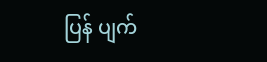ပြန် ပျက်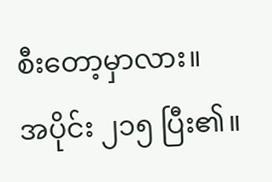စီးတော့မှာလား။
အပိုင်း ၂၁၅ ပြီး၏။